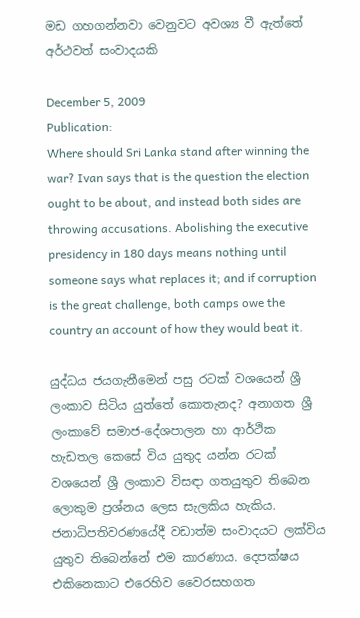මඩ ගහගන්නවා වෙනුවට අවශ්‍ය වී ඇත්තේ අර්ථවත් සංවාදයකි

December 5, 2009
Publication:
Where should Sri Lanka stand after winning the war? Ivan says that is the question the election ought to be about, and instead both sides are throwing accusations. Abolishing the executive presidency in 180 days means nothing until someone says what replaces it; and if corruption is the great challenge, both camps owe the country an account of how they would beat it.

යුද්ධය ජයගැනීමෙන් පසු රටක් වශයෙන් ශ්‍රී ලංකාව සිටිය යුත්තේ කොතැනද? අනාගත ශ්‍රී ලංකාවේ සමාජ-දේශපාලන හා ආර්ථික හැඩතල කෙසේ විය යුතුද යන්න රටක් වශයෙන් ශ්‍රී ලංකාව විසඳා ගතයුතුව තිබෙන ලොකුම ප්‍රශ්නය ලෙස සැලකිය හැකිය. ජනාධිපතිවරණයේදී වඩාත්ම සංවාදයට ලක්විය යුතුව තිබෙන්නේ එම කාරණාය. දෙපක්ෂය එකිනෙකාට එරෙහිව වෛරසහගත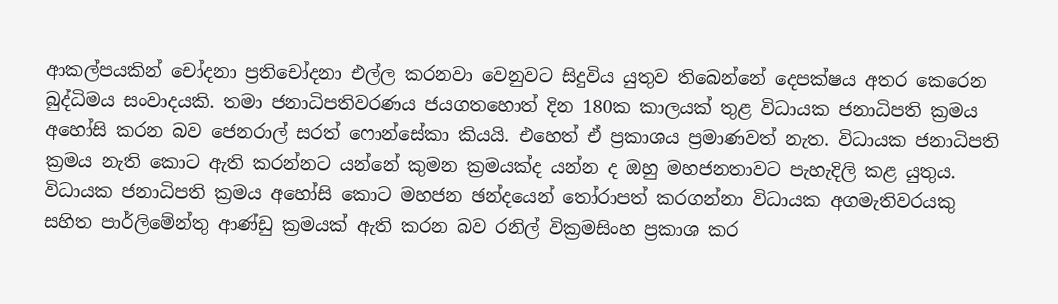ආකල්පයකින් චෝදනා ප්‍රතිචෝදනා එල්ල කරනවා වෙනුවට සිදුවිය යුතුව තිබෙන්නේ දෙපක්ෂය අතර කෙරෙන බුද්ධිමය සංවාදයකි. තමා ජනාධිපතිවරණය ජයගතහොත් දින 180ක කාලයක් තුළ විධායක ජනාධිපති ක්‍රමය අහෝසි කරන බව ජෙනරාල් සරත් ෆොන්සේකා කියයි. එහෙත් ඒ ප්‍රකාශය ප්‍රමාණවත් නැත. විධායක ජනාධිපති ක්‍රමය නැති කොට ඇති කරන්නට යන්නේ කුමන ක්‍රමයක්ද යන්න ද ඔහු මහජනතාවට පැහැදිලි කළ යුතුය. විධායක ජනාධිපති ක්‍රමය අහෝසි කොට මහජන ඡන්දයෙන් තෝරාපත් කරගන්නා විධායක අගමැතිවරයකු සහිත පාර්ලිමේන්තු ආණ්ඩු ක්‍රමයක් ඇති කරන බව රනිල් වික්‍රමසිංහ ප්‍රකාශ කර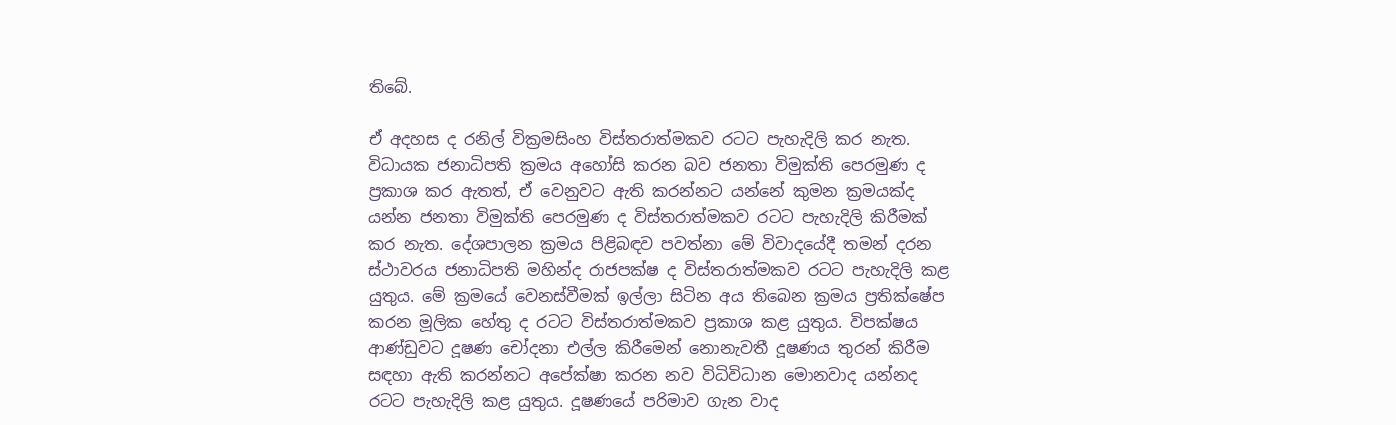තිබේ.

ඒ අදහස ද රනිල් වික්‍රමසිංහ විස්තරාත්මකව රටට පැහැදිලි කර නැත. විධායක ජනාධිපති ක්‍රමය අහෝසි කරන බව ජනතා විමුක්ති පෙරමුණ ද ප්‍රකාශ කර ඇතත්, ඒ වෙනුවට ඇති කරන්නට යන්නේ කුමන ක්‍රමයක්ද යන්න ජනතා විමුක්ති පෙරමුණ ද විස්තරාත්මකව රටට පැහැදිලි කිරීමක් කර නැත. දේශපාලන ක්‍රමය පිළිබඳව පවත්නා මේ විවාදයේදී තමන් දරන ස්ථාවරය ජනාධිපති මහින්ද රාජපක්ෂ ද විස්තරාත්මකව රටට පැහැදිලි කළ යුතුය. මේ ක්‍රමයේ වෙනස්වීමක් ඉල්ලා සිටින අය තිබෙන ක්‍රමය ප්‍රතික්ෂේප කරන මූලික හේතු ද රටට විස්තරාත්මකව ප්‍රකාශ කළ යුතුය. විපක්ෂය ආණ්ඩුවට දූෂණ චෝදනා එල්ල කිරීමෙන් නොනැවතී දූෂණය තුරන් කිරීම සඳහා ඇති කරන්නට අපේක්ෂා කරන නව විධිවිධාන මොනවාද යන්නද රටට පැහැදිලි කළ යුතුය. දූෂණයේ පරිමාව ගැන වාද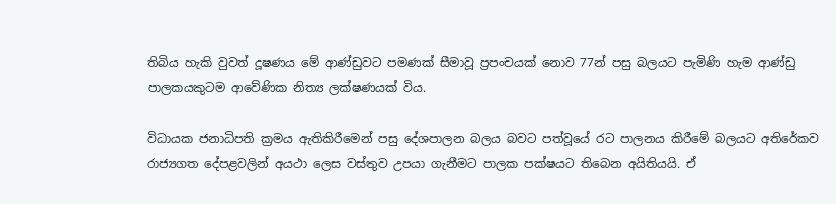තිබිය හැකි වුවත් දූෂණය මේ ආණ්ඩුවට පමණක් සීමාවූ ප්‍රපංචයක් නොව 77න් පසු බලයට පැමිණි හැම ආණ්ඩු පාලකයකුටම ආවේණික නිත්‍ය ලක්ෂණයක් විය.

විධායක ජනාධිපති ක්‍රමය ඇතිකිරීමෙන් පසු දේශපාලන බලය බවට පත්වූයේ රට පාලනය කිරීමේ බලයට අතිරේකව රාජ්‍යගත දේපළවලින් අයථා ලෙස වස්තුව උපයා ගැනීමට පාලක පක්ෂයට තිබෙන අයිතියයි. ඒ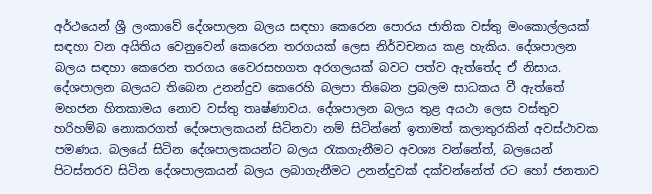අර්ථයෙන් ශ්‍රී ලංකාවේ දේශපාලන බලය සඳහා කෙරෙන පොරය ජාතික වස්තු මංකොල්ලයක් සඳහා වන අයිතිය වෙනුවෙන් කෙරෙන තරගයක් ලෙස නිර්වචනය කළ හැකිය. දේශපාලන බලය සඳහා කෙරෙන තරගය වෛරසහගත අරගලයක් බවට පත්ව ඇත්තේද ඒ නිසාය. දේශපාලන බලයට තිබෙන උනන්දුව කෙරෙහි බලපා තිබෙන ප්‍රබලම සාධකය වී ඇත්තේ මහජන හිතකාමය නොව වස්තු තෘෂ්ණාවය. දේශපාලන බලය තුළ අයථා ලෙස වස්තුව හරිහම්බ නොකරගත් දේශපාලකයන් සිටිනවා නම් සිටින්නේ ඉතාමත් කලාතුරකින් අවස්ථාවක පමණය. බලයේ සිටින දේශපාලකයන්ට බලය රැකගැනීමට අවශ්‍ය වන්නේත්, බලයෙන් පිටස්තරව සිටින දේශපාලකයන් බලය ලබාගැනීමට උනන්දුවක් දක්වන්නේත් රට හෝ ජනතාව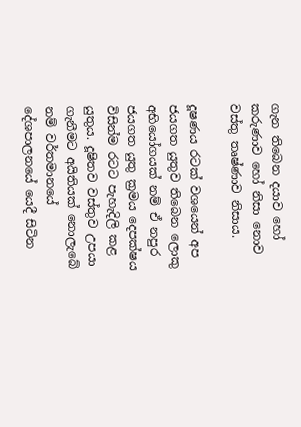ගැන තිබෙන දයාව හෝ කරුණාව හෝ නිසා නොව වස්තු තෘෂ්ණාව නිසාය.

දූෂණය රටක් වශයෙන් අප ජයගත යුතුව තිබෙන ලොකු අභියෝගයක් නම් ඒ නපුර ජයගත යුතු ක්‍රමය දෙපක්ෂය විසින්ම රටට පැහැදිලි කළ යුතුය. දූෂිතව වස්තුව උපයා ගැනීමට අයිතියක් නොලැබේ නම් වර්තමානයේ දේශපාලනයේ යෙදී සිටින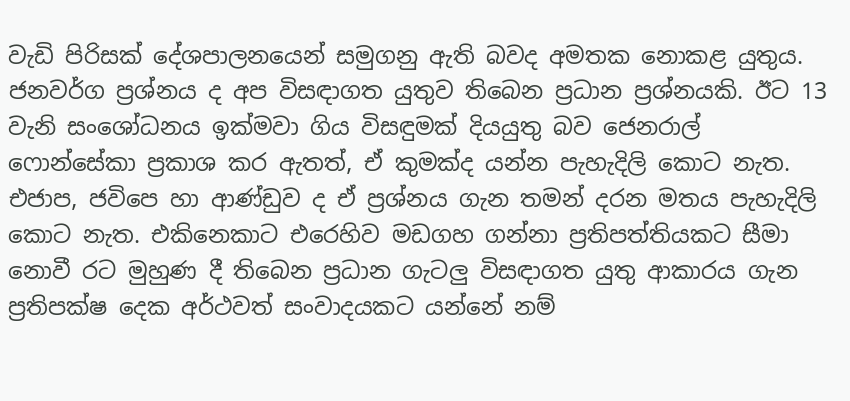වැඩි පිරිසක් දේශපාලනයෙන් සමුගනු ඇති බවද අමතක නොකළ යුතුය. ජනවර්ග ප්‍රශ්නය ද අප විසඳාගත යුතුව තිබෙන ප්‍රධාන ප්‍රශ්නයකි. ඊට 13 වැනි සංශෝධනය ඉක්මවා ගිය විසඳුමක් දියයුතු බව ජෙනරාල් ෆොන්සේකා ප්‍රකාශ කර ඇතත්, ඒ කුමක්ද යන්න පැහැදිලි කොට නැත. එජාප, ජවිපෙ හා ආණ්ඩුව ද ඒ ප්‍රශ්නය ගැන තමන් දරන මතය පැහැදිලි කොට නැත. එකිනෙකාට එරෙහිව මඩගහ ගන්නා ප්‍රතිපත්තියකට සීමා නොවී රට මුහුණ දී තිබෙන ප්‍රධාන ගැටලු විසඳාගත යුතු ආකාරය ගැන ප්‍රතිපක්ෂ දෙක අර්ථවත් සංවාදයකට යන්නේ නම්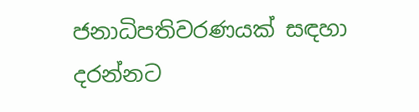ජනාධිපතිවරණයක් සඳහා දරන්නට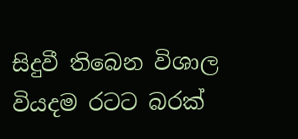සිදුවී තිබෙන විශාල වියදම රටට බරක්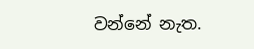වන්නේ නැත.